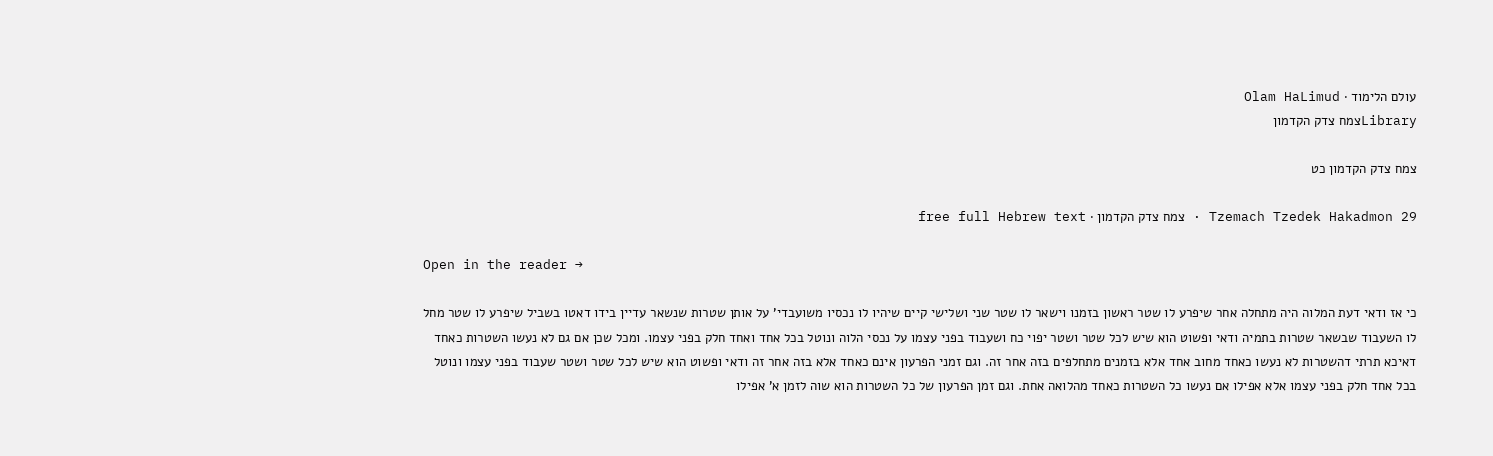עולם הלימוד · Olam HaLimud
Libraryצמח צדק הקדמון

צמח צדק הקדמון כט

Tzemach Tzedek Hakadmon 29 · צמח צדק הקדמון · free full Hebrew text

Open in the reader →

כי אז ודאי דעת המלוה היה מתחלה אחר שיפרע לו שטר ראשון בזמנו וישאר לו שטר שני ושלישי קיים שיהיו לו נכסיו משועבדי' על אותן שטרות שנשאר עדיין בידו דאטו בשביל שיפרע לו שטר מחל לו השעבוד שבשאר שטרות בתמיה ודאי ופשוט הוא שיש לכל שטר ושטר יפוי כח ושעבוד בפני עצמו על נכסי הלוה ונוטל בכל אחד ואחד חלק בפני עצמו. ומכל שכן אם גם לא נעשו השטרות כאחד דאיכא תרתי דהשטרות לא נעשו כאחד מחוב אחד אלא בזמנים מתחלפים בזה אחר זה. וגם זמני הפרעון אינם כאחד אלא בזה אחר זה ודאי ופשוט הוא שיש לכל שטר ושטר שעבוד בפני עצמו ונוטל בכל אחד חלק בפני עצמו אלא אפילו אם נעשו כל השטרות כאחד מהלואה אחת. וגם זמן הפרעון של כל השטרות הוא שוה לזמן א' אפילו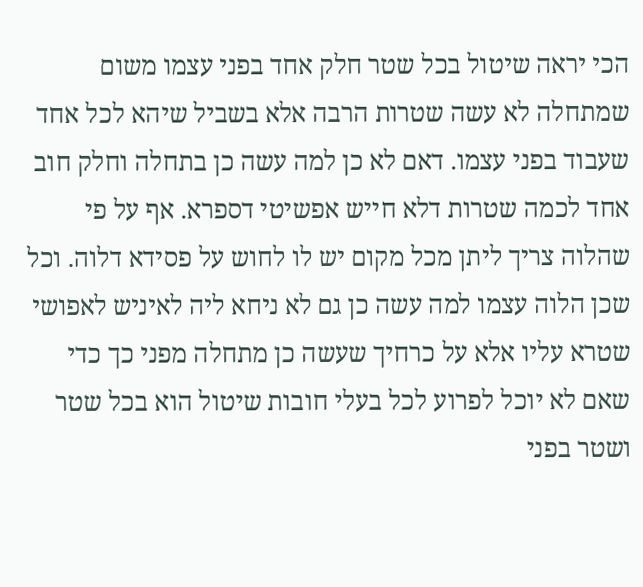הכי יראה שיטול בכל שטר חלק אחד בפני עצמו משום שמתחלה לא עשה שטרות הרבה אלא בשביל שיהא לכל אחד שעבוד בפני עצמו. דאם לא כן למה עשה כן בתחלה וחלק חוב אחד לכמה שטרות דלא חייש אפשיטי דספרא. אף על פי שהלוה צריך ליתן מכל מקום יש לו לחוש על פסידא דלוה. וכל שכן הלוה עצמו למה עשה כן גם לא ניחא ליה לאיניש לאפושי שטרא עליו אלא על כרחיך שעשה כן מתחלה מפני כך כדי שאם לא יוכל לפרוע לכל בעלי חובות שיטול הוא בכל שטר ושטר בפני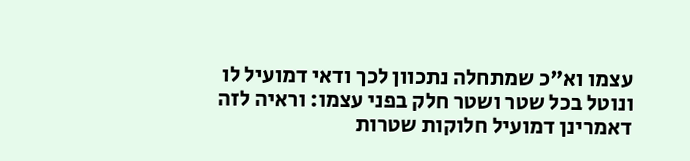עצמו וא"כ שמתחלה נתכוון לכך ודאי דמועיל לו ונוטל בכל שטר ושטר חלק בפני עצמו: וראיה לזה דאמרינן דמועיל חלוקות שטרות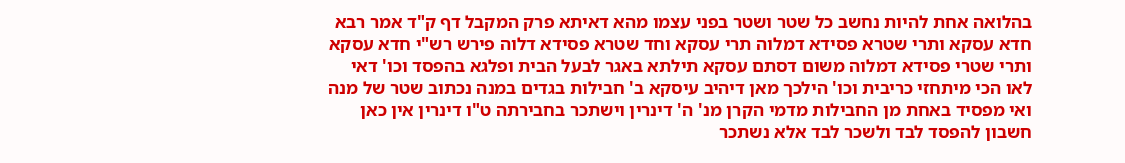בהלואה אחת להיות נחשב כל שטר ושטר בפני עצמו מהא דאיתא פרק המקבל דף ק"ד אמר רבא חדא עסקא ותרי שטרא פסידא דמלוה תרי עסקא וחד שטרא פסידא דלוה פירש רש"י חדא עסקא ותרי שטרי פסידא דמלוה משום דסתם עסקא תילתא באגר לבעל הבית ופלגא בהפסד וכו' דאי לאו הכי מיתחזי כריבית וכו' הילכך מאן דיהיב עיסקא ב' חבילות בגדים במנה נכתוב שטר של מנה ואי מפסיד באחת מן החבילות מדמי הקרן מנ' ה' דינרין וישתכר בחבירתה ט"ו דינרין אין כאן חשבון להפסד לבד ולשכר לבד אלא נשתכר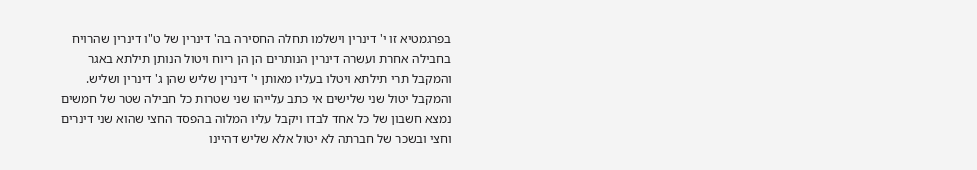בפרגמטיא זו י' דינרין וישלמו תחלה החסירה בה' דינרין של ט"ו דינרין שהרויח בחבילה אחרת ועשרה דינרין הנותרים הן הן ריוח ויטול הנותן תילתא באגר והמקבל תרי תילתא ויטלו בעליו מאותן י' דינרין שליש שהן ג' דינרין ושליש. והמקבל יטול שני שלישים אי כתב עלייהו שני שטרות כל חבילה שטר של חמשים נמצא חשבון של כל אחד לבדו ויקבל עליו המלוה בהפסד החצי שהוא שני דינרים וחצי ובשכר של חברתה לא יטול אלא שליש דהיינו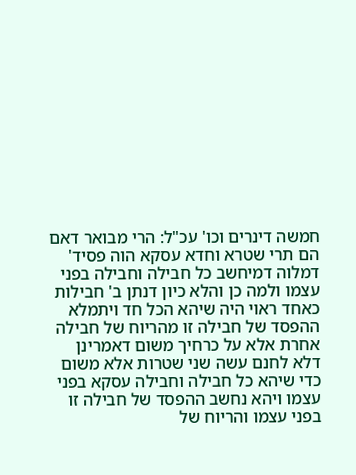חמשה דינרים וכו' עכ"ל: הרי מבואר דאם הם תרי שטרא וחדא עסקא הוה פסיד' דמלוה דמיחשב כל חבילה וחבילה בפני עצמו ולמה כן והלא כיון דנתן ב' חבילות כאחד ראוי היה שיהא הכל חד ויתמלא ההפסד של חבילה זו מהריוח של חבילה אחרת אלא על כרחיך משום דאמרינן דלא לחנם עשה שני שטרות אלא משום כדי שיהא כל חבילה וחבילה עסקא בפני עצמו ויהא נחשב ההפסד של חבילה זו בפני עצמו והריוח של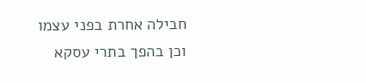חבילה אחרת בפני עצמו וכן בהפך בתרי עסקא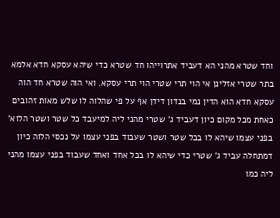וחד שטרא מהני הא דעביד אתרוייהו חד שטרא כדי שיהא עסקא חדא אלמא בתר שטרי אזלינן אי הוי תרי שטרי הוי תרי עסקא. ואי הוה שטרא חד הוה עסקא חדא הוא הדין נמי בנדון דידן אף על פי שהלוה לו שלש מאות זהובים כאחת מכל מקום כיון דעביד ג' שטרי מהני ליה למיעבד כל שטר ושטר הלוא' בפני עצמו שיהא לו בכל שטר ושטר שעבוד בפני עצמו על נכסי הלוה כיון דמתחלה עביד ג' שטרי כדי שיהא לו בכל אחד ואחד שעבוד בפני עצמו מהני ליה כמו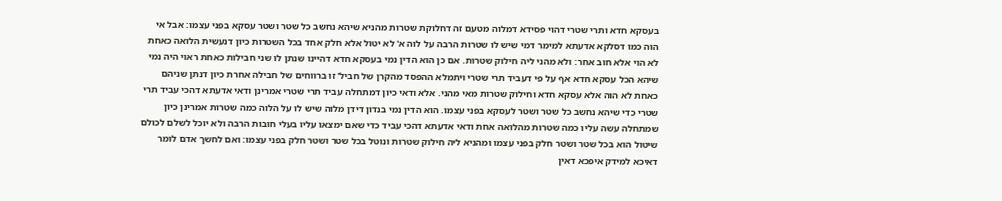בעסקא חדא ותרי שטרי דהוי פסידא דמלוה מטעם זה דחלוקת שטרות מהניא שיהא נחשב כל שטר ושטר עסקא בפני עצמו: אבל אי הוה כמו דסלקא אדעתא למימר דמי שיש לו שטרות הרבה על לוה א' לא יטול אלא חלק אחד בכל השטרות כיון דנעשית הלואה כאחת לא הוי אלא חוב אחר: ולא מהני ליה חילוק שטרות. אם כן הוא הדין נמי בעסקא חדא דהיינו שנתן לו שני חבילות כאחת ראוי היה נמי שיהא הכל עסקא חדא אף על פי דעביד תרי שטרי ויתמלא ההפסד מהקרן של חביל' זו ברווחים של חבילה אחרת כיון דנתן שניהם כאחת לא הוה אלא עסקא חדא וחילוק שטרות מאי מהני. אלא ודאי כיון דמתחלה עביד תרי שטרי אמרינן ודאי אדעתא דהכי עביד תרי שטרי כדי שיהא נחשב כל שטר ושטר לעסקא בפני עצמו. הוא הדין נמי בנדון דידן מלוה שיש לו על הלוה כמה שטרות אמרינן כיון שמתחלה עשה עליו כמה שטרות מהלואה אחת ודאי אדעתא דהכי עביד כדי שאם ימצאו עליו בעלי חובות הרבה ולא יוכל לשלם לכולם שיטול הוא בכל שטר ושטר חלק בפני עצמו ומהניא ליה חילוק שטרות ונוטל בכל שטר ושטר חלק בפני עצמו: ואם לחשך אדם לומר דאיכא למידק איפכא דאין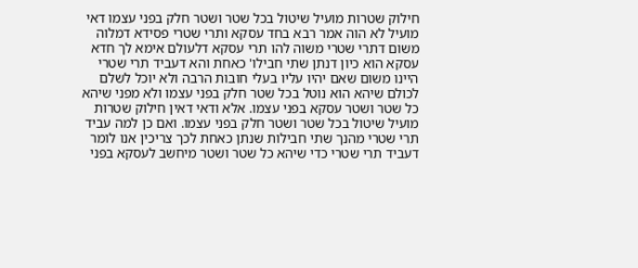חילוק שטרות מועיל שיטול בכל שטר ושטר חלק בפני עצמו דאי מועיל לא הוה אמר רבא בחד עסקא ותרי שטרי פסידא דמלוה משום דתרי שטרי משוה להו תרי עסקא דלעולם אימא לך חדא עסקא הוא כיון דנתן שתי חבילו' כאחת והא דעביד תרי שטרי היינו משום שאם יהיו עליו בעלי חובות הרבה ולא יוכל לשלם לכולם שיהא הוא נוטל בכל שטר חלק בפני עצמו ולא מפני שיהא כל שטר ושטר עסקא בפני עצמו. אלא ודאי דאין חילוק שטרות מועיל שיטול בכל שטר ושטר חלק בפני עצמו. ואם כן למה עביד תרי שטרי מהנך שתי חבילות שנתן כאחת לכך צריכין אנו לומר דעביד תרי שטרי כדי שיהא כל שטר ושטר מיחשב לעסקא בפני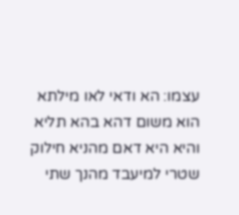עצמו: הא ודאי לאו מילתא הוא משום דהא בהא תליא והיא היא דאם מהניא חילוק שטרי למיעבד מהנך שתי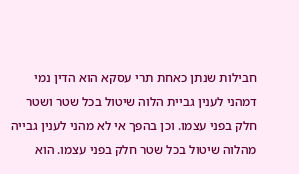חבילות שנתן כאחת תרי עסקא הוא הדין נמי דמהני לענין גביית הלוה שיטול בכל שטר ושטר חלק בפני עצמו. וכן בהפך אי לא מהני לענין גבייה מהלוה שיטול בכל שטר חלק בפני עצמו. הוא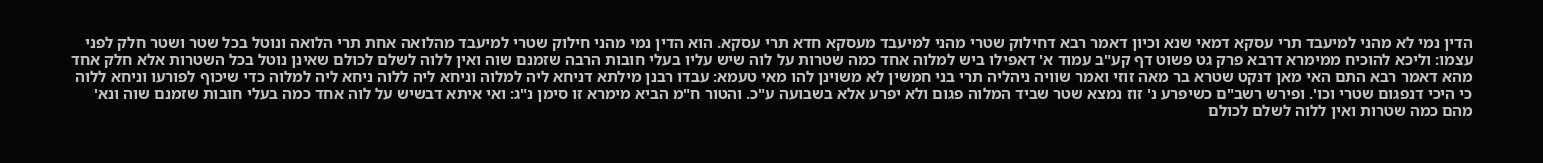הדין נמי לא מהני למיעבד תרי עסקא דמאי שנא וכיון דאמר רבא דחילוק שטרי מהני למיעבד מעסקא חדא תרי עסקא. הוא הדין נמי מהני חילוק שטרי למיעבד מהלואה אחת תרי הלואה ונוטל בכל שטר ושטר חלק לפני עצמו: וליכא להוכיח ממימרא דרבא פרק גט פשוט דף קע"ב עמוד א' דאפילו ביש למלוה אחד כמה שטרות על לוה שיש עליו בעלי חובות הרבה שזמנם שוה ואין ללוה לשלם לכולם שאינן נוטל בכל השטרות אלא חלק אחד מהא דאמר רבא התם האי מאן דנקט שטרא בר מאה זוזי ואמר שוויה ניהליה תרי בני חמשין לא משוינן להו מאי טעמא: עבדו רבנן מילתא דניחא ליה למלוה וניחא ליה ללוה ניחא ליה למלוה כדי שיכוף לפורעו וניחא ללוה כי היכי דנפגום שטרי וכו'. ופירש רשב"ם כשיפרע נ' זוז נמצא שטר שביד המלוה פגום ולא יפרע אלא בשבועה ע"כ. והטור ח"מ הביא מימרא זו סימן נ"ג: ואי איתא דבשיש על לוה אחד כמה בעלי חובות שזמנם שוה ונא' מהם כמה שטרות ואין ללוה לשלם לכולם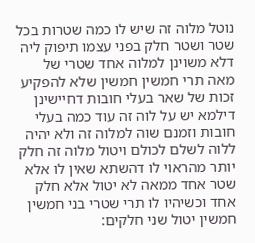נוטל מלוה זה שיש לו כמה שטרות בכל שטר ושטר חלק בפני עצמו תיפוק ליה דלא משוינן למלוה אחד שטרי של מאה תרי חמשין חמשין שלא להפקיע זכות של שאר בעלי חובות דחיישינן דילמא יש על לוה זה עוד כמה בעלי חובות וזמנם שוה למלוה זה ולא יהיה ללוה לשלם לכולם ויטול מלוה זה חלק יותר מהראוי לו דהשתא שאין לו אלא שטר אחד ממאה לא יטול אלא חלק אחד וכשיהיו לו תרי שטרי בני חמשין חמשין יטול שני חלקים: